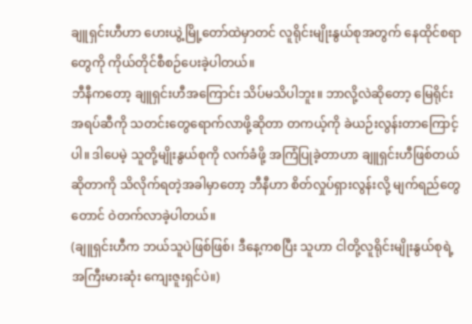ချူရှင်းဟီဟာ ဟေးယွဲ့မြို့တော်ထဲမှာတင် လူရိုင်းမျိုးနွယ်စုအတွက် နေထိုင်စရာတွေကို ကိုယ်တိုင်စီစဉ်ပေးခဲ့ပါတယ်။
ဘီနီကတော့ ချူရှင်းဟီအကြောင်း သိပ်မသိပါဘူး။ ဘာလို့လဲဆိုတော့ မြေရိုင်းအရပ်ဆီကို သတင်းတွေရောက်လာဖို့ဆိုတာ တကယ့်ကို ခဲယဉ်းလွန်းတာကြောင့်ပါ။ ဒါပေမဲ့ သူတို့မျိုးနွယ်စုကို လက်ခံဖို့ အကြံပြုခဲ့တာဟာ ချူရှင်းဟီဖြစ်တယ်ဆိုတာကို သိလိုက်ရတဲ့အခါမှာတော့ ဘီနီဟာ စိတ်လှုပ်ရှားလွန်းလို့ မျက်ရည်တွေတောင် ဝဲတက်လာခဲ့ပါတယ်။
(ချူရှင်းဟီက ဘယ်သူပဲဖြစ်ဖြစ်၊ ဒီနေ့ကစပြီး သူဟာ ငါတို့လူရိုင်းမျိုးနွယ်စုရဲ့ အကြီးမားဆုံး ကျေးဇူးရှင်ပဲ။)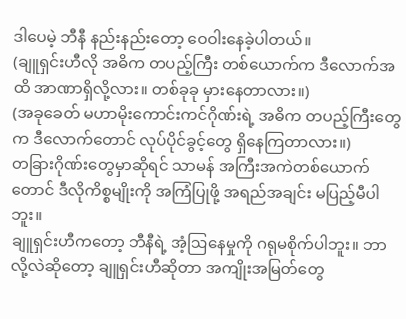ဒါပေမဲ့ ဘီနီ နည်းနည်းတော့ ဝေဝါးနေခဲ့ပါတယ်။
(ချူရှင်းဟီလို အဓိက တပည့်ကြီး တစ်ယောက်က ဒီလောက်အထိ အာဏာရှိလို့လား။ တစ်ခုခု မှားနေတာလား။)
(အခုခေတ် မဟာမိုးကောင်းကင်ဂိုဏ်းရဲ့ အဓိက တပည့်ကြီးတွေက ဒီလောက်တောင် လုပ်ပိုင်ခွင့်တွေ ရှိနေကြတာလား။)
တခြားဂိုဏ်းတွေမှာဆိုရင် သာမန် အကြီးအကဲတစ်ယောက်တောင် ဒီလိုကိစ္စမျိုးကို အကြံပြုဖို့ အရည်အချင်း မပြည့်မီပါဘူး။
ချူရှင်းဟီကတော့ ဘီနီရဲ့ အံ့ဩနေမှုကို ဂရုမစိုက်ပါဘူး။ ဘာလို့လဲဆိုတော့ ချူရှင်းဟီဆိုတာ အကျိုးအမြတ်တွေ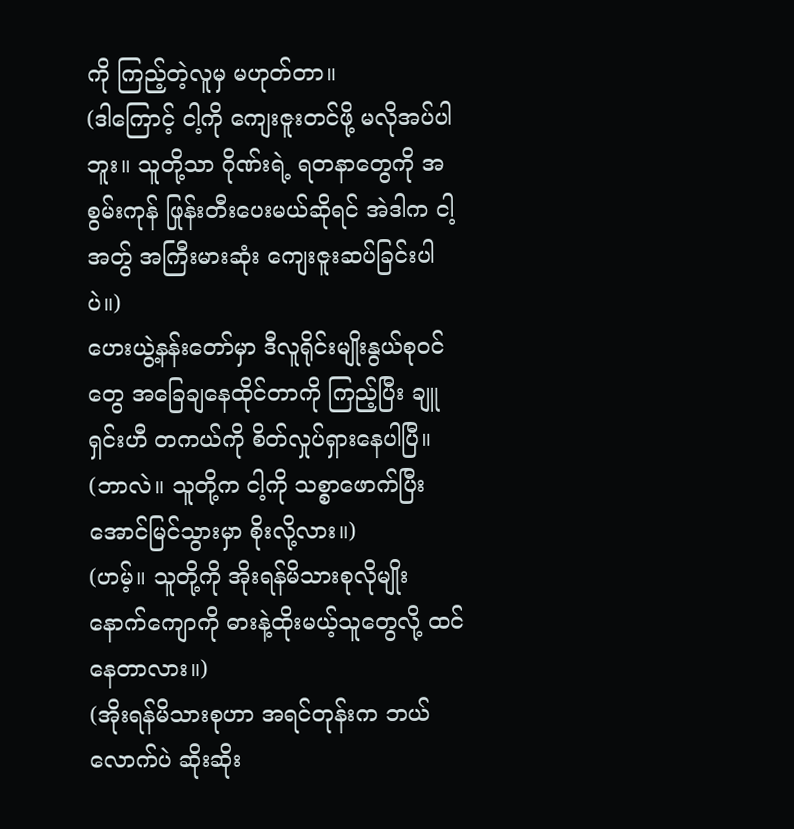ကို ကြည့်တဲ့လူမှ မဟုတ်တာ။
(ဒါကြောင့် ငါ့ကို ကျေးဇူးတင်ဖို့ မလိုအပ်ပါဘူး။ သူတို့သာ ဂိုဏ်းရဲ့ ရတနာတွေကို အစွမ်းကုန် ဖြုန်းတီးပေးမယ်ဆိုရင် အဲဒါက ငါ့အတွ် အကြီးမားဆုံး ကျေးဇူးဆပ်ခြင်းပါပဲ။)
ဟေးယွဲ့နန်းတော်မှာ ဒီလူရိုင်းမျိုးနွယ်စုဝင်တွေ အခြေချနေထိုင်တာကို ကြည့်ပြီး ချူရှင်းဟီ တကယ်ကို စိတ်လှုပ်ရှားနေပါပြီ။
(ဘာလဲ။ သူတို့က ငါ့ကို သစ္စာဖောက်ပြီး အောင်မြင်သွားမှာ စိုးလို့လား။)
(ဟမ့်။ သူတို့ကို အိုးရန်မိသားစုလိုမျိုး နောက်ကျောကို ဓားနဲ့ထိုးမယ့်သူတွေလို့ ထင်နေတာလား။)
(အိုးရန်မိသားစုဟာ အရင်တုန်းက ဘယ်လောက်ပဲ ဆိုးဆိုး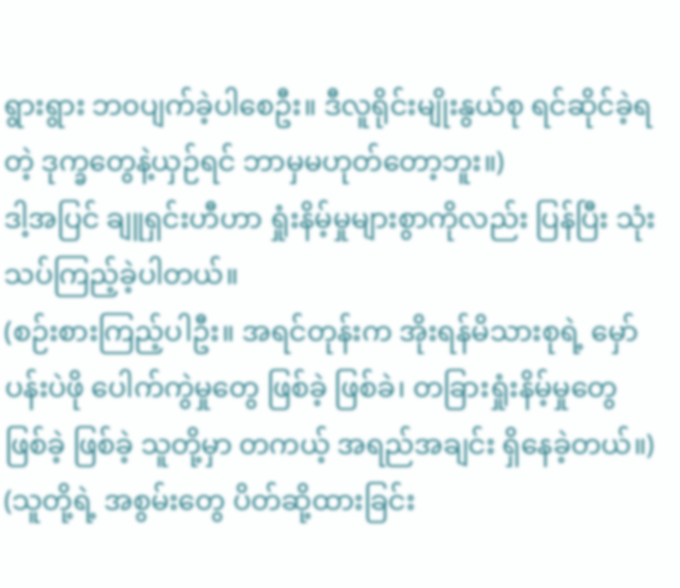ရွားရွား ဘ၀ပျက်ခဲ့ပါစေဦး။ ဒီလူရိုင်းမျိုးနွယ်စု ရင်ဆိုင်ခဲ့ရတဲ့ ဒုက္ခတွေနဲ့ယှဉ်ရင် ဘာမှမဟုတ်တော့ဘူး။)
ဒါ့အပြင် ချူရှင်းဟီဟာ ရှုံးနိမ့်မှုများစွာကိုလည်း ပြန်ပြီး သုံးသပ်ကြည့်ခဲ့ပါတယ်။
(စဉ်းစားကြည့်ပါဦး။ အရင်တုန်းက အိုးရန်မိသားစုရဲ့ မှော်ပန်းပဲဖို ပေါက်ကွဲမှုတွေ ဖြစ်ခဲ့ ဖြစ်ခဲ၊ တခြားရှုံးနိမ့်မှုတွေ ဖြစ်ခဲ့ ဖြစ်ခဲ့ သူတို့မှာ တကယ့် အရည်အချင်း ရှိနေခဲ့တယ်။)
(သူတို့ရဲ့ အစွမ်းတွေ ပိတ်ဆို့ထားခြင်း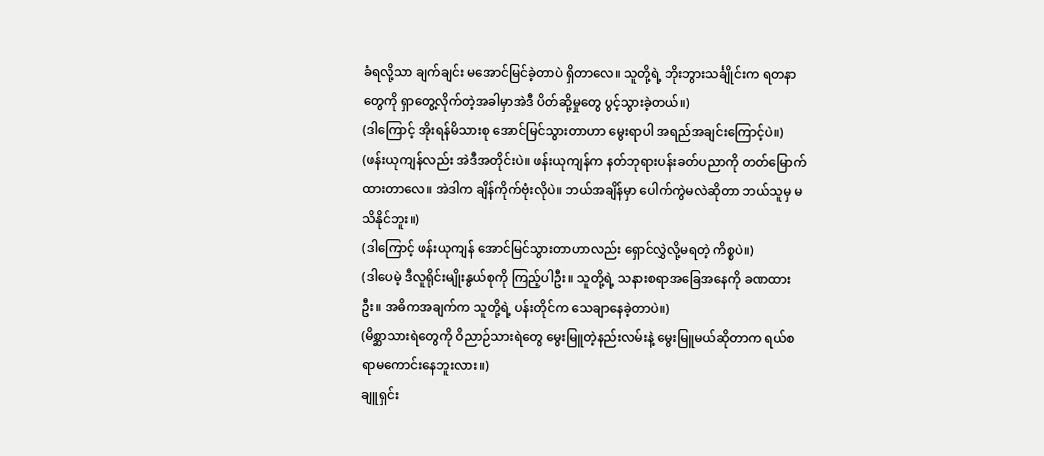ခံရလို့သာ ချက်ချင်း မအောင်မြင်ခဲ့တာပဲ ရှိတာလေ။ သူတို့ရဲ့ ဘိုးဘွားသင်္ချိုင်းက ရတနာတွေကို ရှာတွေ့လိုက်တဲ့အခါမှာအဲဒီ ပိတ်ဆို့မှုတွေ ပွင့်သွားခဲ့တယ်။)
(ဒါကြောင့် အိုးရန်မိသားစု အောင်မြင်သွားတာဟာ မွေးရာပါ အရည်အချင်းကြောင့်ပဲ။)
(ဖန်းယုကျန်လည်း အဲဒီအတိုင်းပဲ။ ဖန်းယုကျန်က နတ်ဘုရားပန်းခတ်ပညာကို တတ်မြောက်ထားတာလေ။ အဲဒါက ချိန်ကိုက်ဗုံးလိုပဲ။ ဘယ်အချိန်မှာ ပေါက်ကွဲမလဲဆိုတာ ဘယ်သူမှ မသိနိုင်ဘူး။)
(ဒါကြောင့် ဖန်းယုကျန် အောင်မြင်သွားတာဟာလည်း ရှောင်လွှဲလို့မရတဲ့ ကိစ္စပဲ။)
(ဒါပေမဲ့ ဒီလူရိုင်းမျိုးနွယ်စုကို ကြည့်ပါဦး။ သူတို့ရဲ့ သနားစရာအခြေအနေကို ခဏထားဦး။ အဓိကအချက်က သူတို့ရဲ့ ပန်းတိုင်က သေချာနေခဲ့တာပဲ။)
(မိစ္ဆာသားရဲတွေကို ဝိညာဉ်သားရဲတွေ မွေးမြူတဲ့နည်းလမ်းနဲ့ မွေးမြူမယ်ဆိုတာက ရယ်စရာမကောင်းနေဘူးလား။)
ချူရှင်း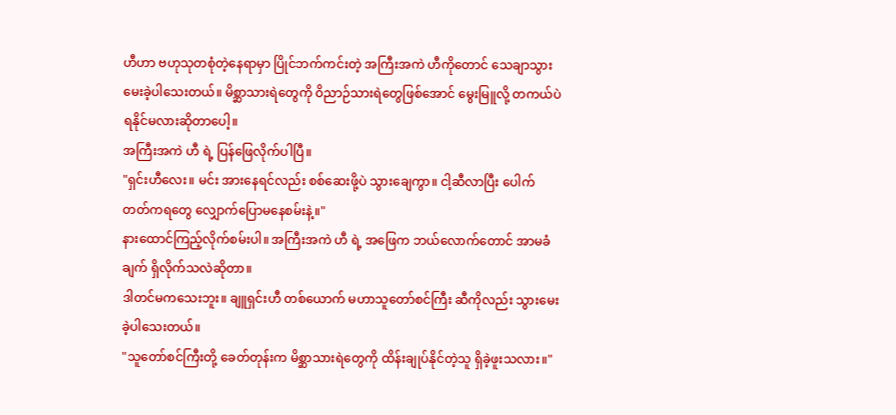ဟီဟာ ဗဟုသုတစုံတဲ့နေရာမှာ ပြိုင်ဘက်ကင်းတဲ့ အကြီးအကဲ ဟီကိုတောင် သေချာသွားမေးခဲ့ပါသေးတယ်။ မိစ္ဆာသားရဲတွေကို ဝိညာဉ်သားရဲတွေဖြစ်အောင် မွေးမြူလို့ တကယ်ပဲ ရနိုင်မလားဆိုတာပေါ့။
အကြီးအကဲ ဟီ ရဲ့ ပြန်ဖြေလိုက်ပါပြီ။
"ရှင်းဟီလေး။ မင်း အားနေရင်လည်း စစ်ဆေးဖို့ပဲ သွားချေကွာ။ ငါ့ဆီလာပြီး ပေါက်တတ်ကရတွေ လျှောက်ပြောမနေစမ်းနဲ့။"
နားထောင်ကြည့်လိုက်စမ်းပါ။ အကြီးအကဲ ဟီ ရဲ့ အဖြေက ဘယ်လောက်တောင် အာမခံချက် ရှိလိုက်သလဲဆိုတာ။
ဒါတင်မကသေးဘူး။ ချူရှင်းဟီ တစ်ယောက် မဟာသူတော်စင်ကြီး ဆီကိုလည်း သွားမေးခဲ့ပါသေးတယ်။
"သူတော်စင်ကြီးတို့ ခေတ်တုန်းက မိစ္ဆာသားရဲတွေကို ထိန်းချုပ်နိုင်တဲ့သူ ရှိခဲ့ဖူးသလား။"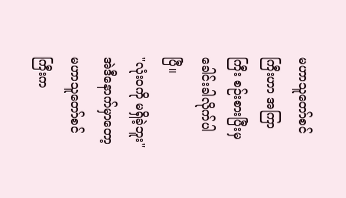မဟာသူတော်စင်ကြီးဟာ အကြာကြီး စဉ်းစားပြီးမှ ခေါင်းခါလိုက်ပါပြီ။
"လုံး၀ကို မရှိခဲ့ဘူး"
အဲဒီနောက်မှာတော့ မဟာသူတော်စင်ကြီးက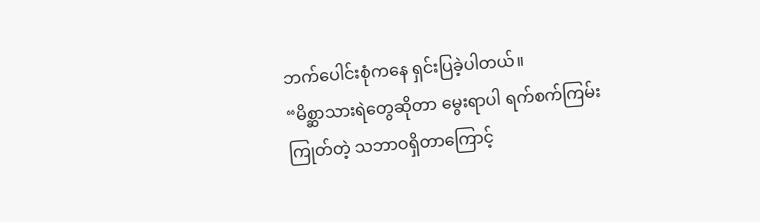ဘက်ပေါင်းစုံကနေ ရှင်းပြခဲ့ပါတယ်။
“မိစ္ဆာသားရဲတွေဆိုတာ မွေးရာပါ ရက်စက်ကြမ်းကြုတ်တဲ့ သဘာဝရှိတာကြောင့်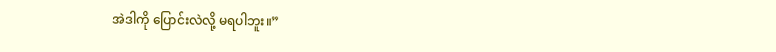အဲဒါကို ပြောင်းလဲလို့ မရပါဘူး။”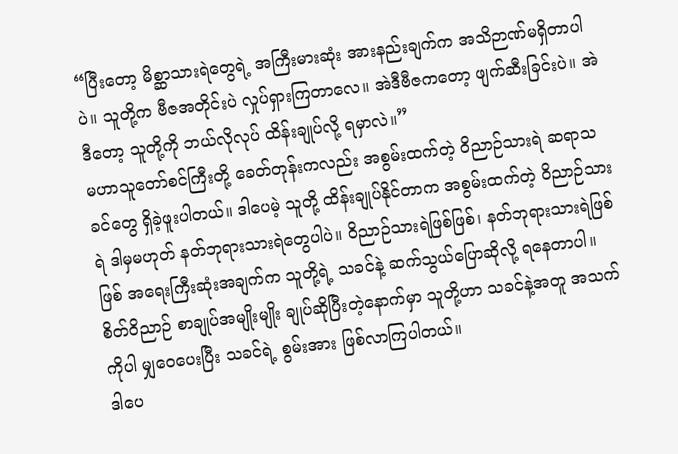“ပြီးတော့ မိစ္ဆာသားရဲတွေရဲ့ အကြီးမားဆုံး အားနည်းချက်က အသိဉာဏ်မရှိတာပါပဲ။ သူတို့က ဗီဇအတိုင်းပဲ လှုပ်ရှားကြတာလေ။ အဲဒီဗီဇကတော့ ဖျက်ဆီးခြင်းပဲ။ အဲဒီတော့ သူတို့ကို ဘယ်လိုလုပ် ထိန်းချုပ်လို့ ရမှာလဲ။”
မဟာသူတော်စင်ကြီးတို့ ခေတ်တုန်းကလည်း အစွမ်းထက်တဲ့ ဝိညာဉ်သားရဲ ဆရာသခင်တွေ ရှိခဲ့ဖူးပါတယ်။ ဒါပေမဲ့ သူတို့ ထိန်းချုပ်နိုင်တာက အစွမ်းထက်တဲ့ ဝိညာဉ်သားရဲ ဒါမှမဟုတ် နတ်ဘုရားသားရဲတွေပါပဲ။ ဝိညာဉ်သားရဲဖြစ်ဖြစ်၊ နတ်ဘုရားသားရဲဖြစ်ဖြစ် အရေးကြီးဆုံးအချက်က သူတို့ရဲ့ သခင်နဲ့ ဆက်သွယ်ပြောဆိုလို့ ရနေတာပါ။
စိတ်ဝိညာဉ် စာချုပ်အမျိုးမျိုး ချုပ်ဆိုပြီးတဲ့နောက်မှာ သူတို့ဟာ သခင်နဲ့အတူ အသက်ကိုပါ မျှဝေပေးပြီး သခင်ရဲ့ စွမ်းအား ဖြစ်လာကြပါတယ်။
ဒါပေ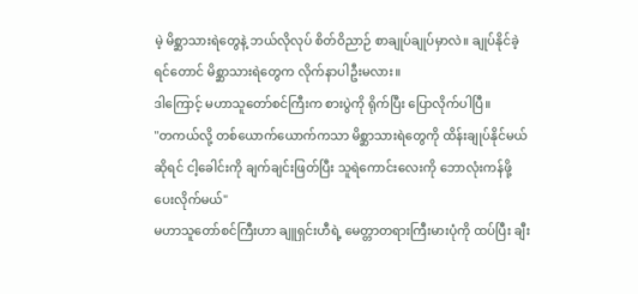မဲ့ မိစ္ဆာသားရဲတွေနဲ့ ဘယ်လိုလုပ် စိတ်ဝိညာဉ် စာချုပ်ချုပ်မှာလဲ။ ချုပ်နိုင်ခဲ့ရင်တောင် မိစ္ဆာသားရဲတွေက လိုက်နာပါဦးမလား။
ဒါကြောင့် မဟာသူတော်စင်ကြီးက စားပွဲကို ရိုက်ပြီး ပြောလိုက်ပါပြီ။
"တကယ်လို့ တစ်ယောက်ယောက်ကသာ မိစ္ဆာသားရဲတွေကို ထိန်းချုပ်နိုင်မယ်ဆိုရင် ငါ့ခေါင်းကို ချက်ချင်းဖြတ်ပြီး သူရဲကောင်းလေးကို ဘောလုံးကန်ဖို့ပေးလိုက်မယ်"
မဟာသူတော်စင်ကြီးဟာ ချူရှင်းဟီရဲ့ မေတ္တာတရားကြီးမားပုံကို ထပ်ပြီး ချီး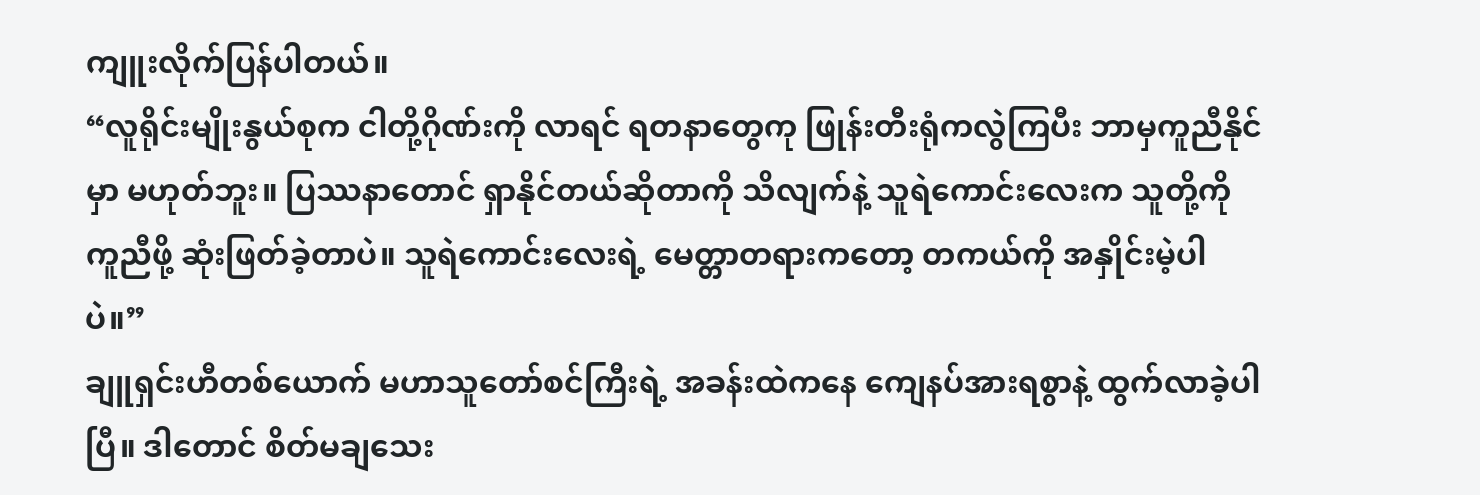ကျူးလိုက်ပြန်ပါတယ်။
“လူရိုင်းမျိုးနွယ်စုက ငါတို့ဂိုဏ်းကို လာရင် ရတနာတွေကု ဖြုန်းတီးရုံကလွဲကြပီး ဘာမှကူညီနိုင်မှာ မဟုတ်ဘူး။ ပြဿနာတောင် ရှာနိုင်တယ်ဆိုတာကို သိလျက်နဲ့ သူရဲကောင်းလေးက သူတို့ကို ကူညီဖို့ ဆုံးဖြတ်ခဲ့တာပဲ။ သူရဲကောင်းလေးရဲ့ မေတ္တာတရားကတော့ တကယ်ကို အနှိုင်းမဲ့ပါပဲ။”
ချူရှင်းဟီတစ်ယောက် မဟာသူတော်စင်ကြီးရဲ့ အခန်းထဲကနေ ကျေနပ်အားရစွာနဲ့ ထွက်လာခဲ့ပါပြီ။ ဒါတောင် စိတ်မချသေး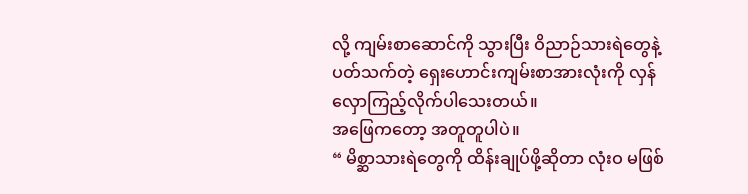လို့ ကျမ်းစာဆောင်ကို သွားပြီး ဝိညာဉ်သားရဲတွေနဲ့ ပတ်သက်တဲ့ ရှေးဟောင်းကျမ်းစာအားလုံးကို လှန်လှောကြည့်လိုက်ပါသေးတယ်။
အဖြေကတော့ အတူတူပါပဲ။
“ မိစ္ဆာသားရဲတွေကို ထိန်းချုပ်ဖို့ဆိုတာ လုံးဝ မဖြစ်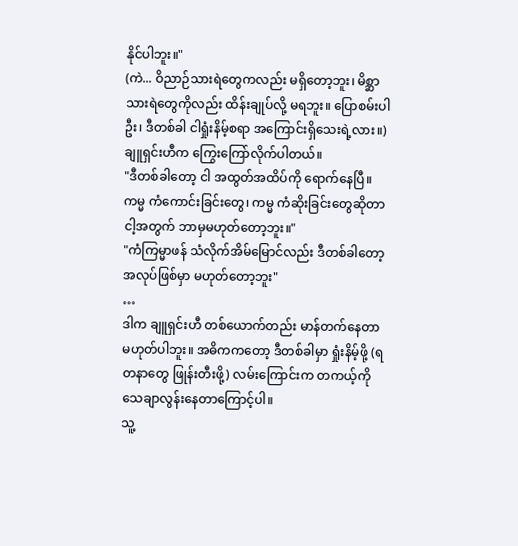နိုင်ပါဘူး။"
(ကဲ... ဝိညာဉ်သားရဲတွေကလည်း မရှိတော့ဘူး၊ မိစ္ဆာသားရဲတွေကိုလည်း ထိန်းချုပ်လို့ မရဘူး။ ပြောစမ်းပါဦး၊ ဒီတစ်ခါ ငါရှုံးနိမ့်စရာ အကြောင်းရှိသေးရဲ့လား။)
ချူရှင်းဟီက ကြွေးကြော်လိုက်ပါတယ်။
"ဒီတစ်ခါတော့ ငါ အထွတ်အထိပ်ကို ရောက်နေပြီ။ ကမ္မ ကံကောင်းခြင်းတွေ၊ ကမ္မ ကံဆိုးခြင်းတွေဆိုတာ ငါ့အတွက် ဘာမှမဟုတ်တော့ဘူး။"
"ကံကြမ္မာဖန် သံလိုက်အိမ်မြောင်လည်း ဒီတစ်ခါတော့ အလုပ်ဖြစ်မှာ မဟုတ်တော့ဘူး"
…
ဒါက ချူရှင်းဟီ တစ်ယောက်တည်း မာန်တက်နေတာ မဟုတ်ပါဘူး။ အဓိကကတော့ ဒီတစ်ခါမှာ ရှုံးနိမ့်ဖို့ (ရတနာတွေ ဖြုန်းတီးဖို့) လမ်းကြောင်းက တကယ့်ကို သေချာလွန်းနေတာကြောင့်ပါ။
သူ့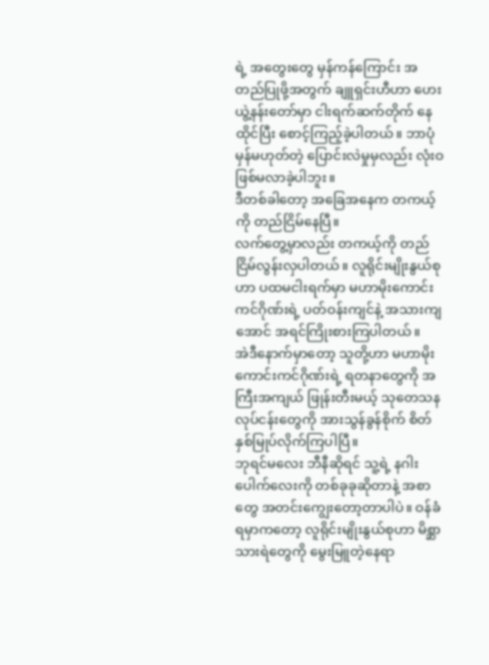ရဲ့ အတွေးတွေ မှန်ကန်ကြောင်း အတည်ပြုဖို့အတွက် ချူရှင်းဟီဟာ ဟေးယွဲ့နန်းတော်မှာ ငါးရက်ဆက်တိုက် နေထိုင်ပြီး စောင့်ကြည့်ခဲ့ပါတယ်။ ဘာပုံမှန်မဟုတ်တဲ့ ပြောင်းလဲမှုမှလည်း လုံးဝ ဖြစ်မလာခဲ့ပါဘူး။
ဒီတစ်ခါတော့ အခြေအနေက တကယ့်ကို တည်ငြိမ်နေပြီ။
လက်တွေ့မှာလည်း တကယ့်ကို တည်ငြိမ်လွန်းလှပါတယ်။ လူရိုင်းမျိုးနွယ်စုဟာ ပထမငါးရက်မှာ မဟာမိုးကောင်းကင်ဂိုဏ်းရဲ့ ပတ်ဝန်းကျင်နဲ့ အသားကျအောင် အရင်ကြိုးစားကြပါတယ်။
အဲဒီနောက်မှာတော့ သူတို့ဟာ မဟာမိုးကောင်းကင်ဂိုဏ်းရဲ့ ရတနာတွေကို အကြီးအကျယ် ဖြုန်းတီးမယ့် သုတေသနလုပ်ငန်းတွေကို အားသွန်ခွန်စိုက် စိတ်နှစ်မြုပ်လိုက်ကြပါပြီ။
ဘုရင်မလေး ဘီနီဆိုရင် သူ့ရဲ့ နဂါးပေါက်လေးကို တစ်ခုခုဆိုတာနဲ့ အစာတွေ အတင်းကျွေးတော့တာပါပဲ။ ဝန်ခံရမှာကတော့ လူရိုင်းမျိုးနွယ်စုဟာ မိစ္ဆာသားရဲတွေကို မွေးမြူတဲ့နေရာ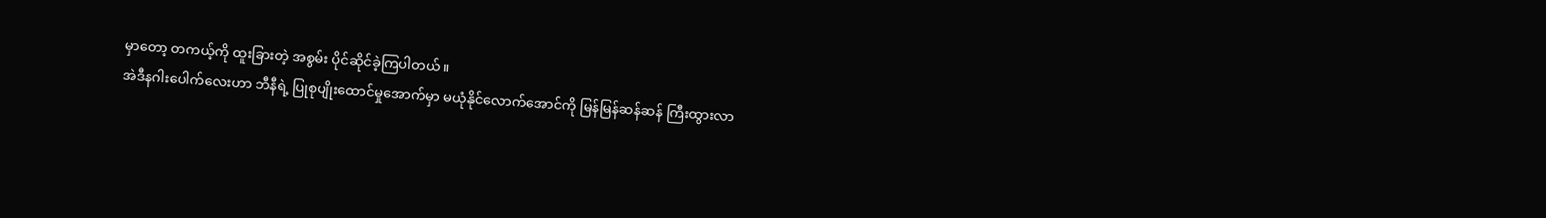မှာတော့ တကယ့်ကို ထူးခြားတဲ့ အစွမ်း ပိုင်ဆိုင်ခဲ့ကြပါတယ်။
အဲဒီနဂါးပေါက်လေးဟာ ဘီနီရဲ့ ပြုစုပျိုးထောင်မှုအောက်မှာ မယုံနိုင်လောက်အောင်ကို မြန်မြန်ဆန်ဆန် ကြီးထွားလာ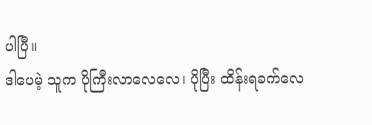ပါပြီ။
ဒါပေမဲ့ သူက ပိုကြီးလာလေလေ၊ ပိုပြီး ထိန်းရခက်လေ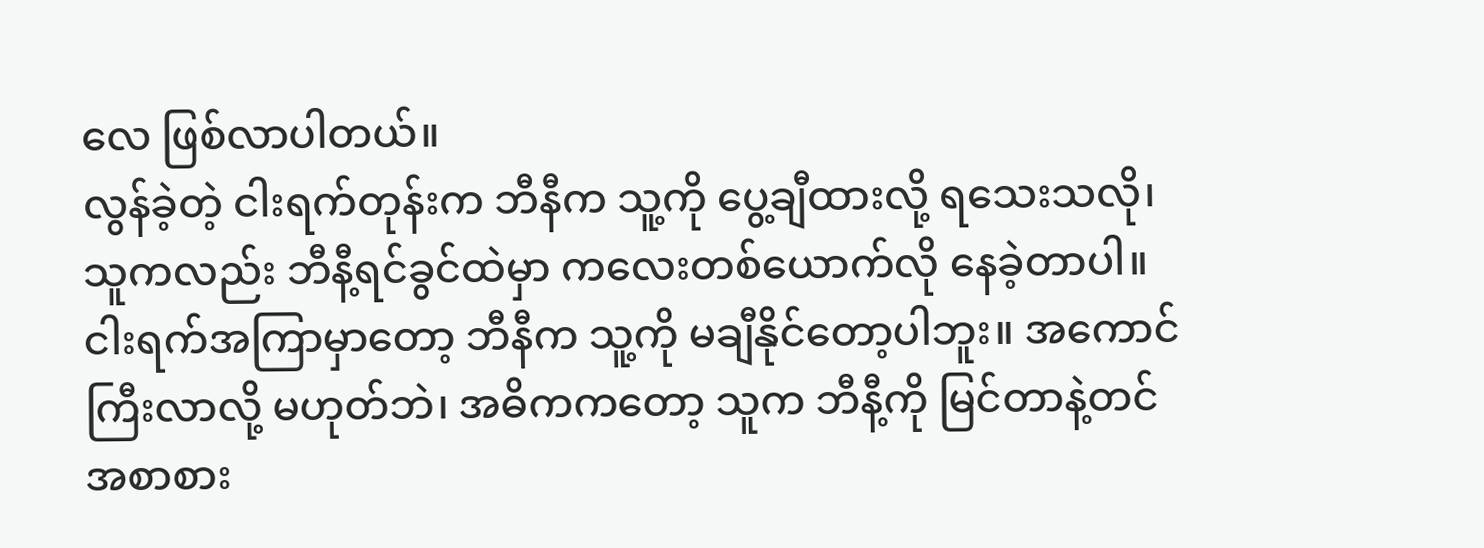လေ ဖြစ်လာပါတယ်။
လွန်ခဲ့တဲ့ ငါးရက်တုန်းက ဘီနီက သူ့ကို ပွေ့ချီထားလို့ ရသေးသလို၊ သူကလည်း ဘီနီ့ရင်ခွင်ထဲမှာ ကလေးတစ်ယောက်လို နေခဲ့တာပါ။
ငါးရက်အကြာမှာတော့ ဘီနီက သူ့ကို မချီနိုင်တော့ပါဘူး။ အကောင်ကြီးလာလို့ မဟုတ်ဘဲ၊ အဓိကကတော့ သူက ဘီနီ့ကို မြင်တာနဲ့တင် အစာစား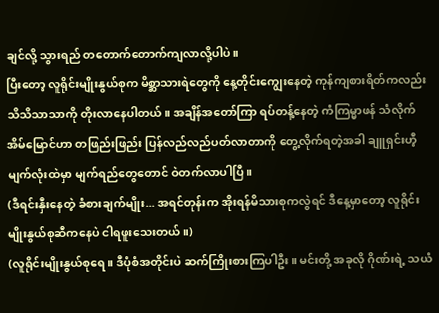ချင်လို့ သွားရည် တတောက်တောက်ကျလာလို့ပါပဲ။
ပြီးတော့ လူရိုင်းမျိုးနွယ်စုက မိစ္ဆာသားရဲတွေကို နေ့တိုင်းကျွေးနေတဲ့ ကုန်ကျစားရိတ်ကလည်း သိသိသာသာကို တိုးလာနေပါတယ်။ အချိန်အတော်ကြာ ရပ်တန့်နေတဲ့ ကံကြမ္မာဖန် သံလိုက်အိမ်မြောင်ဟာ တဖြည်းဖြည်း ပြန်လည်လည်ပတ်လာတာကို တွေ့လိုက်ရတဲ့အခါ ချူရှင်းဟီ့မျက်လုံးထဲမှာ မျက်ရည်တွေတောင် ဝဲတက်လာပါပြီ။
(ဒီရင်းနှီးနေတဲ့ ခံစားချက်မျိုး... အရင်တုန်းက အိုးရန်မိသားစုကလွဲရင် ဒီနေ့မှာတော့ လူရိုင်းမျိုးနွယ်စုဆီကနေပဲ ငါရဖူးသေးတယ်။)
(လူရိုင်းမျိုးနွယ်စုရေ။ ဒီပုံစံအတိုင်းပဲ ဆက်ကြိုးစားကြပါဦး။ မင်းတို့ အခုလို ဂိုဏ်းရဲ့ သယံ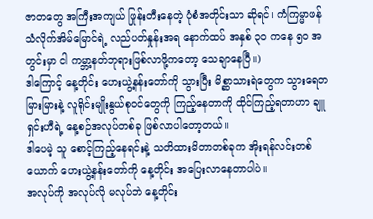ဇာတတွေ အကြီးအကျယ် ဖြုန်းတီးနေတဲ့ ပုံစံအတိုင်းသာ ဆိုရင်၊ ကံကြမ္မာဖန် သံလိုက်အိမ်မြောင်ရဲ့ လည်ပတ်နှုန်းအရ နောက်ထပ် အနှစ် ၃၀ ကနေ ၅၀ အတွင်းမှာ ငါ ကမ္ဘာ့နတ်ဘုရားဖြစ်လာဖို့ကတော့ သေချာနေပြီ။)
ဒါကြောင့် နေ့တိုင်း ဟေးယွဲ့နန်းတော်ကို သွားပြီး မိစ္ဆာသားရဲတွေက သွားရေတမြားမြားနဲ့ လူရိုင်းမျိုးနွယ်စုဝင်တွေကို ကြည့်နေတာကို ထိုင်ကြည့်ရတာဟာ ချူရှင်းဟီရဲ့ နေ့စဉ်အလုပ်တစ်ခု ဖြစ်လာပါတော့တယ်။
ဒါပေမဲ့ သူ စောင့်ကြည့်နေရင်းနဲ့ သတိထားမိတာတစ်ခုက အိုးရန်လင်းတစ်ယောက် ဟေးယွဲ့နန်းတော်ကို နေ့တိုင်း အပြေးလာနေတာပါပဲ။
အလုပ်ကို အလုပ်လို မလုပ်ဘဲ နေ့တိုင်း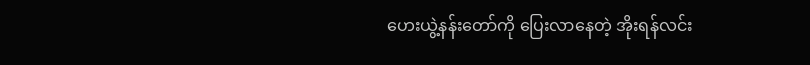ဟေးယွဲ့နန်းတော်ကို ပြေးလာနေတဲ့ အိုးရန်လင်း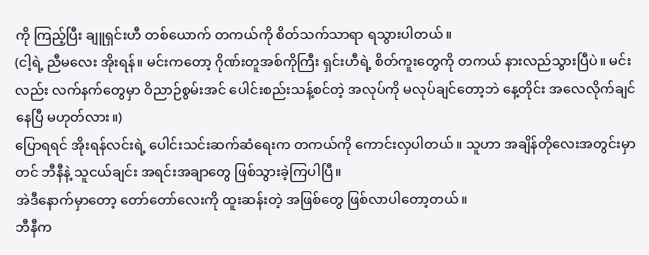ကို ကြည့်ပြီး ချူရှင်းဟီ တစ်ယောက် တကယ်ကို စိတ်သက်သာရာ ရသွားပါတယ်။
(ငါ့ရဲ့ ညီမလေး အိုးရန်။ မင်းကတော့ ဂိုဏ်းတူအစ်ကိုကြီး ရှင်းဟီရဲ့ စိတ်ကူးတွေကို တကယ် နားလည်သွားပြီပဲ။ မင်းလည်း လက်နက်တွေမှာ ဝိညာဉ်စွမ်းအင် ပေါင်းစည်းသန့်စင်တဲ့ အလုပ်ကို မလုပ်ချင်တော့ဘဲ နေ့တိုင်း အလေလိုက်ချင်နေပြီ မဟုတ်လား။)
ပြောရရင် အိုးရန်လင်းရဲ့ ပေါင်းသင်းဆက်ဆံရေးက တကယ်ကို ကောင်းလှပါတယ်။ သူဟာ အချိန်တိုလေးအတွင်းမှာတင် ဘီနီနဲ့ သူငယ်ချင်း အရင်းအချာတွေ ဖြစ်သွားခဲ့ကြပါပြီ။
အဲဒီနောက်မှာတော့ တော်တော်လေးကို ထူးဆန်းတဲ့ အဖြစ်တွေ ဖြစ်လာပါတော့တယ်။
ဘီနီက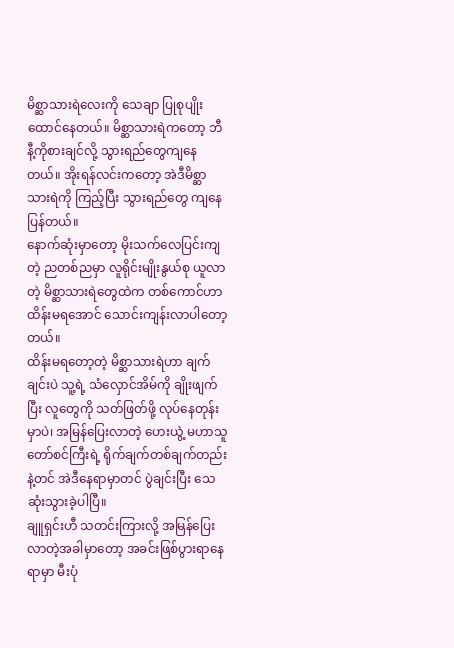မိစ္ဆာသားရဲလေးကို သေချာ ပြုစုပျိုးထောင်နေတယ်။ မိစ္ဆာသားရဲကတော့ ဘီနီ့ကိုစားချင်လို့ သွားရည်တွေကျနေတယ်။ အိုးရန်လင်းကတော့ အဲဒီမိစ္ဆာသားရဲကို ကြည့်ပြီး သွားရည်တွေ ကျနေပြန်တယ်။
နောက်ဆုံးမှာတော့ မိုးသက်လေပြင်းကျတဲ့ ညတစ်ညမှာ လူရိုင်းမျိုးနွယ်စု ယူလာတဲ့ မိစ္ဆာသားရဲတွေထဲက တစ်ကောင်ဟာ ထိန်းမရအောင် သောင်းကျန်းလာပါတော့တယ်။
ထိန်းမရတော့တဲ့ မိစ္ဆာသားရဲဟာ ချက်ချင်းပဲ သူ့ရဲ့ သံလှောင်အိမ်ကို ချိုးဖျက်ပြီး လူတွေကို သတ်ဖြတ်ဖို့ လုပ်နေတုန်းမှာပဲ၊ အမြန်ပြေးလာတဲ့ ဟေးယွဲ့ မဟာသူတော်စင်ကြီးရဲ့ ရိုက်ချက်တစ်ချက်တည်းနဲ့တင် အဲဒီနေရာမှာတင် ပွဲချင်းပြီး သေဆုံးသွားခဲ့ပါပြီ။
ချူရှင်းဟီ သတင်းကြားလို့ အမြန်ပြေးလာတဲ့အခါမှာတော့ အခင်းဖြစ်ပွားရာနေရာမှာ မီးပုံ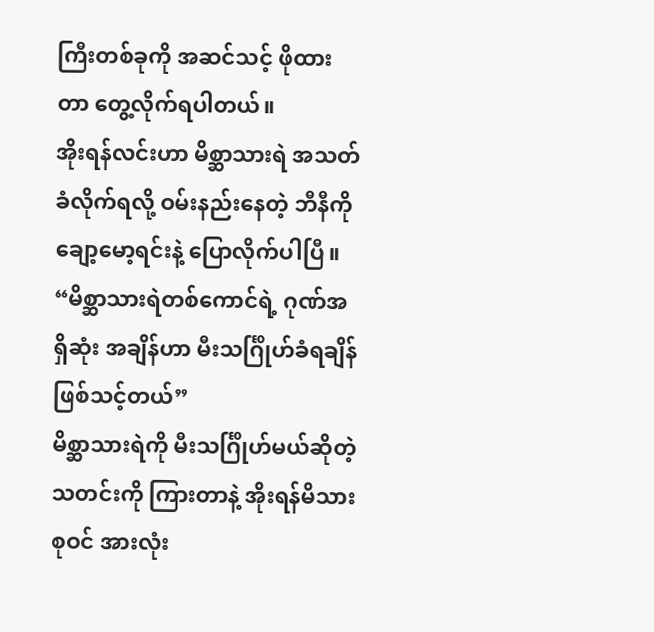ကြီးတစ်ခုကို အဆင်သင့် ဖိုထားတာ တွေ့လိုက်ရပါတယ်။
အိုးရန်လင်းဟာ မိစ္ဆာသားရဲ အသတ်ခံလိုက်ရလို့ ဝမ်းနည်းနေတဲ့ ဘီနီကို ချော့မော့ရင်းနဲ့ ပြောလိုက်ပါပြီ။
“မိစ္ဆာသားရဲတစ်ကောင်ရဲ့ ဂုဏ်အရှိဆုံး အချိန်ဟာ မီးသင်္ဂြိုဟ်ခံရချိန် ဖြစ်သင့်တယ်”
မိစ္ဆာသားရဲကို မီးသင်္ဂြိုဟ်မယ်ဆိုတဲ့ သတင်းကို ကြားတာနဲ့ အိုးရန်မိသားစုဝင် အားလုံး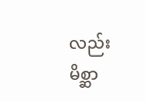လည်း မိစ္ဆာ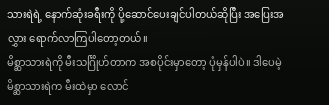သားရဲရဲ့ နောက်ဆုံးခရီးကို ပို့ဆောင်ပေးချင်ပါတယ်ဆိုပြီး အပြေးအလွှား ရောက်လာကြပါတော့တယ်။
မိစ္ဆာသားရဲကို မီးသင်္ဂြိုဟ်တာက အစပိုင်းမှာတော့ ပုံမှန်ပါပဲ။ ဒါပေမဲ့ မိစ္ဆာသားရဲက မီးထဲမှာ လောင်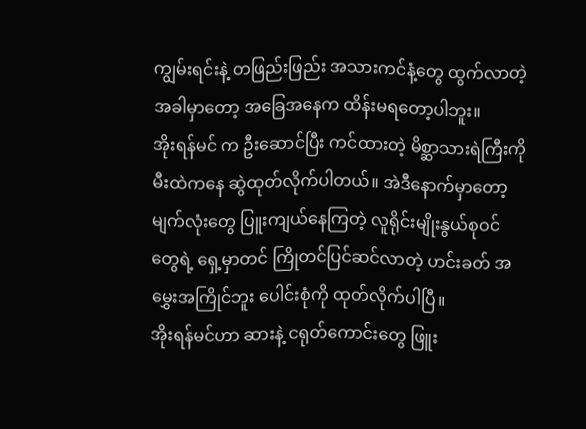ကျွမ်းရင်းနဲ့ တဖြည်းဖြည်း အသားကင်နံ့တွေ ထွက်လာတဲ့အခါမှာတော့ အခြေအနေက ထိန်းမရတော့ပါဘူး။
အိုးရန်မင် က ဦးဆောင်ပြီး ကင်ထားတဲ့ မိစ္ဆာသားရဲကြီးကို မီးထဲကနေ ဆွဲထုတ်လိုက်ပါတယ်။ အဲဒီနောက်မှာတော့ မျက်လုံးတွေ ပြူးကျယ်နေကြတဲ့ လူရိုင်းမျိုးနွယ်စုဝင်တွေရဲ့ ရှေ့မှာတင် ကြိုတင်ပြင်ဆင်လာတဲ့ ဟင်းခတ် အမွှေးအကြိုင်ဘူး ပေါင်းစုံကို ထုတ်လိုက်ပါပြီ။
အိုးရန်မင်ဟာ ဆားနဲ့ ငရုတ်ကောင်းတွေ ဖြူး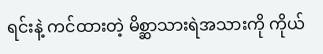ရင်းနဲ့ ကင်ထားတဲ့ မိစ္ဆာသားရဲအသားကို ကိုယ်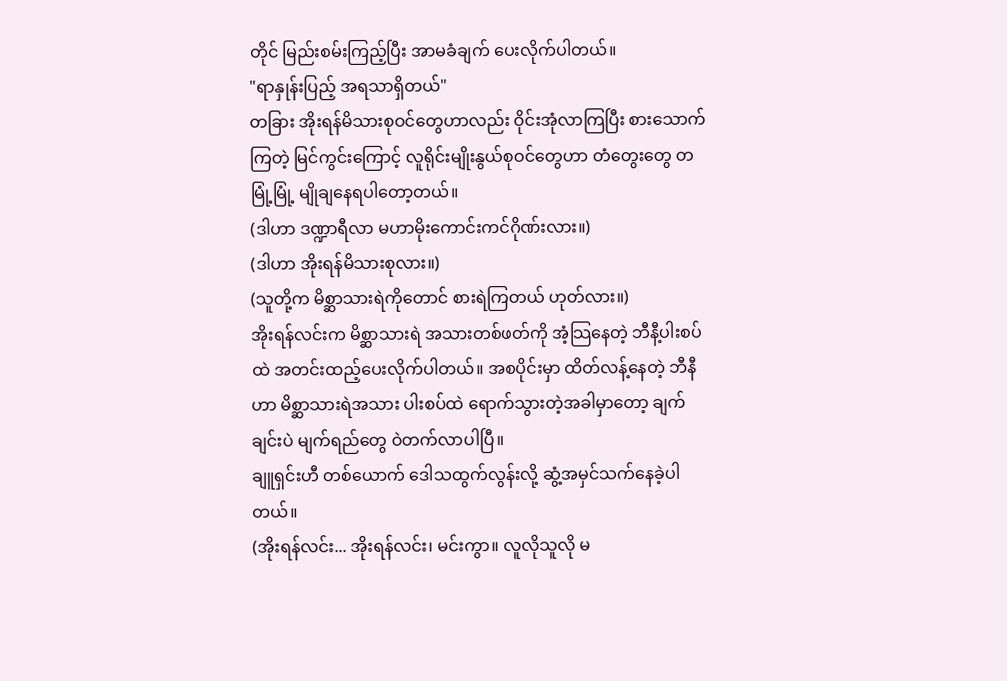တိုင် မြည်းစမ်းကြည့်ပြီး အာမခံချက် ပေးလိုက်ပါတယ်။
"ရာနှုန်းပြည့် အရသာရှိတယ်"
တခြား အိုးရန်မိသားစုဝင်တွေဟာလည်း ဝိုင်းအုံလာကြပြီး စားသောက်ကြတဲ့ မြင်ကွင်းကြောင့် လူရိုင်းမျိုးနွယ်စုဝင်တွေဟာ တံတွေးတွေ တမြုံ့မြုံ့ မျိုချနေရပါတော့တယ်။
(ဒါဟာ ဒဏ္ဍာရီလာ မဟာမိုးကောင်းကင်ဂိုဏ်းလား။)
(ဒါဟာ အိုးရန်မိသားစုလား။)
(သူတို့က မိစ္ဆာသားရဲကိုတောင် စားရဲကြတယ် ဟုတ်လား။)
အိုးရန်လင်းက မိစ္ဆာသားရဲ အသားတစ်ဖတ်ကို အံ့သြနေတဲ့ ဘီနီ့ပါးစပ်ထဲ အတင်းထည့်ပေးလိုက်ပါတယ်။ အစပိုင်းမှာ ထိတ်လန့်နေတဲ့ ဘီနီဟာ မိစ္ဆာသားရဲအသား ပါးစပ်ထဲ ရောက်သွားတဲ့အခါမှာတော့ ချက်ချင်းပဲ မျက်ရည်တွေ ဝဲတက်လာပါပြီ။
ချူရှင်းဟီ တစ်ယောက် ဒေါသထွက်လွန်းလို့ ဆွံ့အမှင်သက်နေခဲ့ပါတယ်။
(အိုးရန်လင်း... အိုးရန်လင်း၊ မင်းကွာ။ လူလိုသူလို မ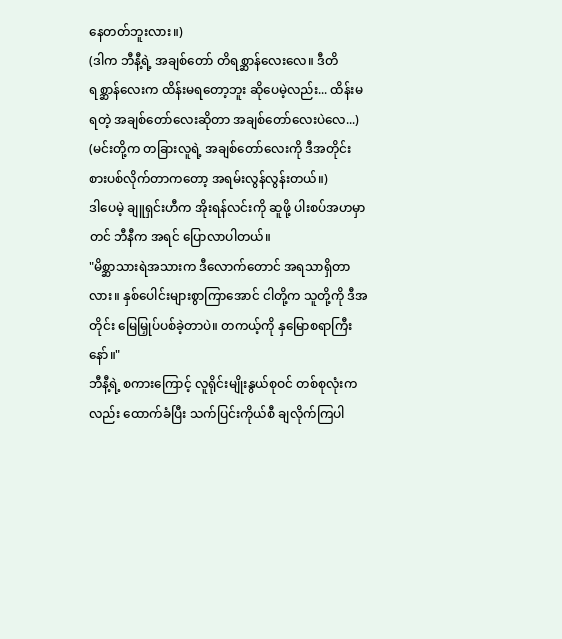နေတတ်ဘူးလား။)
(ဒါက ဘီနီ့ရဲ့ အချစ်တော် တိရစ္ဆာန်လေးလေ။ ဒီတိရစ္ဆာန်လေးက ထိန်းမရတော့ဘူး ဆိုပေမဲ့လည်း... ထိန်းမရတဲ့ အချစ်တော်လေးဆိုတာ အချစ်တော်လေးပဲလေ...)
(မင်းတို့က တခြားလူရဲ့ အချစ်တော်လေးကို ဒီအတိုင်း စားပစ်လိုက်တာကတော့ အရမ်းလွန်လွန်းတယ်။)
ဒါပေမဲ့ ချူရှင်းဟီက အိုးရန်လင်းကို ဆူဖို့ ပါးစပ်အဟမှာတင် ဘီနီက အရင် ပြောလာပါတယ်။
"မိစ္ဆာသားရဲအသားက ဒီလောက်တောင် အရသာရှိတာလား။ နှစ်ပေါင်းများစွာကြာအောင် ငါတို့က သူတို့ကို ဒီအတိုင်း မြေမြှုပ်ပစ်ခဲ့တာပဲ။ တကယ့်ကို နှမြောစရာကြီးနော်။"
ဘီနီ့ရဲ့ စကားကြောင့် လူရိုင်းမျိုးနွယ်စုဝင် တစ်စုလုံးကလည်း ထောက်ခံပြီး သက်ပြင်းကိုယ်စီ ချလိုက်ကြပါ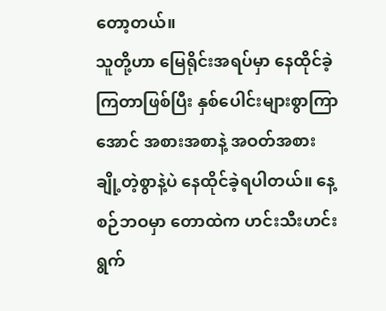တော့တယ်။
သူတို့ဟာ မြေရိုင်းအရပ်မှာ နေထိုင်ခဲ့ကြတာဖြစ်ပြီး နှစ်ပေါင်းများစွာကြာအောင် အစားအစာနဲ့ အဝတ်အစား ချို့တဲ့စွာနဲ့ပဲ နေထိုင်ခဲ့ရပါတယ်။ နေ့စဉ်ဘဝမှာ တောထဲက ဟင်းသီးဟင်းရွက်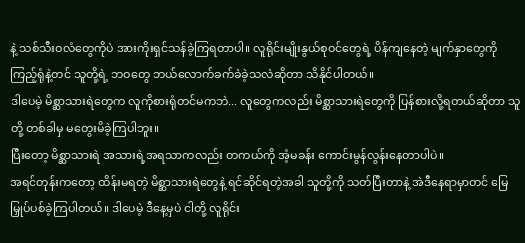နဲ့ သစ်သီးဝလံတွေကိုပဲ အားကိုးရှင်သန်ခဲ့ကြရတာပါ။ လူရိုင်းမျိုးနွယ်စုဝင်တွေရဲ့ ပိန်ကျနေတဲ့ မျက်နှာတွေကို ကြည့်ရုံနဲ့တင် သူတို့ရဲ့ ဘဝတွေ ဘယ်လောက်ခက်ခဲခဲ့သလဲဆိုတာ သိနိုင်ပါတယ်။
ဒါပေမဲ့ မိစ္ဆာသားရဲတွေက လူကိုစားရုံတင်မကဘဲ... လူတွေကလည်း မိစ္ဆာသားရဲတွေကို ပြန်စားလို့ရတယ်ဆိုတာ သူတို့ တစ်ခါမှ မတွေးမိခဲ့ကြပါဘူး။
ပြီးတော့ မိစ္ဆာသားရဲ အသားရဲ့အရသာကလည်း တကယ်ကို အံ့မခန်း ကောင်းမွန်လွန်းနေတာပါပဲ။
အရင်တုန်းကတော့ ထိန်းမရတဲ့ မိစ္ဆာသားရဲတွေနဲ့ ရင်ဆိုင်ရတဲ့အခါ သူတို့ကို သတ်ပြီးတာနဲ့ အဲဒီနေရာမှာတင် မြေမြှုပ်ပစ်ခဲ့ကြပါတယ်။ ဒါပေမဲ့ ဒီနေ့မှပဲ ငါတို့ လူရိုင်း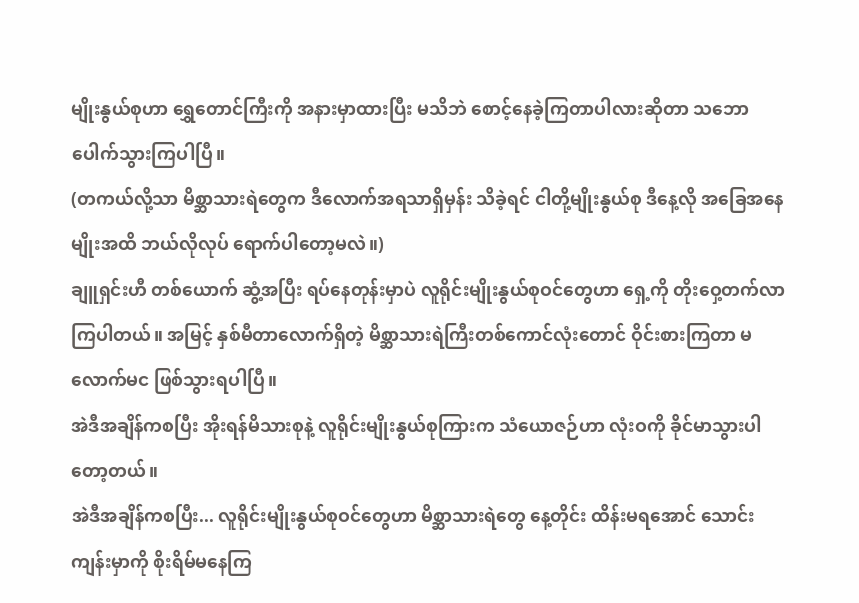မျိုးနွယ်စုဟာ ရွှေတောင်ကြီးကို အနားမှာထားပြီး မသိဘဲ စောင့်နေခဲ့ကြတာပါလားဆိုတာ သဘောပေါက်သွားကြပါပြီ။
(တကယ်လို့သာ မိစ္ဆာသားရဲတွေက ဒီလောက်အရသာရှိမှန်း သိခဲ့ရင် ငါတို့မျိုးနွယ်စု ဒီနေ့လို အခြေအနေမျိုးအထိ ဘယ်လိုလုပ် ရောက်ပါတော့မလဲ။)
ချူရှင်းဟီ တစ်ယောက် ဆွံ့အပြီး ရပ်နေတုန်းမှာပဲ လူရိုင်းမျိုးနွယ်စုဝင်တွေဟာ ရှေ့ကို တိုးဝှေ့တက်လာကြပါတယ်။ အမြင့် နှစ်မီတာလောက်ရှိတဲ့ မိစ္ဆာသားရဲကြီးတစ်ကောင်လုံးတောင် ဝိုင်းစားကြတာ မလောက်မင ဖြစ်သွားရပါပြီ။
အဲဒီအချိန်ကစပြီး အိုးရန်မိသားစုနဲ့ လူရိုင်းမျိုးနွယ်စုကြားက သံယောဇဉ်ဟာ လုံးဝကို ခိုင်မာသွားပါတော့တယ်။
အဲဒီအချိန်ကစပြီး... လူရိုင်းမျိုးနွယ်စုဝင်တွေဟာ မိစ္ဆာသားရဲတွေ နေ့တိုင်း ထိန်းမရအောင် သောင်းကျန်းမှာကို စိုးရိမ်မနေကြ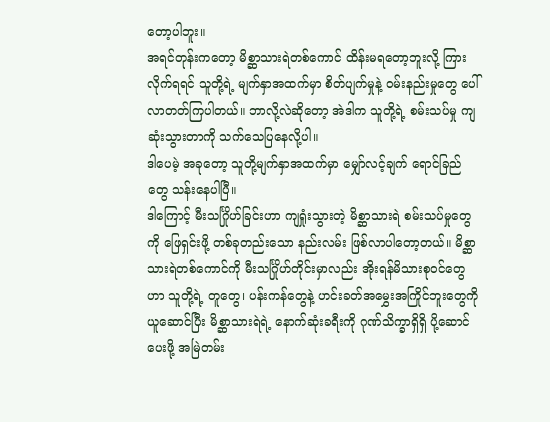တော့ပါဘူး။
အရင်တုန်းကတော့ မိစ္ဆာသားရဲတစ်ကောင် ထိန်းမရတော့ဘူးလို့ ကြားလိုက်ရရင် သူတို့ရဲ့ မျက်နှာအထက်မှာ စိတ်ပျက်မှုနဲ့ ဝမ်းနည်းမှုတွေ ပေါ်လာတတ်ကြပါတယ်။ ဘာလို့လဲဆိုတော့ အဲဒါက သူတို့ရဲ့ စမ်းသပ်မှု ကျဆုံးသွားတာကို သက်သေပြနေလို့ပါ။
ဒါပေမဲ့ အခုတော့ သူတို့မျက်နှာအထက်မှာ မျှော်လင့်ချက် ရောင်ခြည်တွေ သန်းနေပါပြီ။
ဒါကြောင့် မီးသင်္ဂြိုဟ်ခြင်းဟာ ကျရှုံးသွားတဲ့ မိစ္ဆာသားရဲ စမ်းသပ်မှုတွေကို ဖြေရှင်းဖို့ တစ်ခုတည်းသော နည်းလမ်း ဖြစ်လာပါတော့တယ်။ မိစ္ဆာသားရဲတစ်ကောင်ကို မီးသင်္ဂြိုဟ်တိုင်းမှာလည်း အိုးရန်မိသားစုဝင်တွေဟာ သူတို့ရဲ့ တူတွေ၊ ပန်းကန်တွေနဲ့ ဟင်းခတ်အမွှေးအကြိုင်ဘူးတွေကို ယူဆောင်ပြီး မိစ္ဆာသားရဲရဲ့ နောက်ဆုံးခရီးကို ဂုဏ်သိက္ခာရှိရှိ ပို့ဆောင်ပေးဖို့ အမြဲတမ်း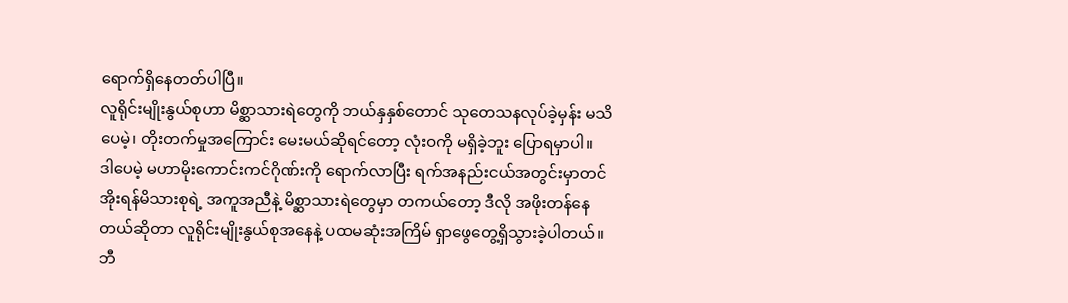ရောက်ရှိနေတတ်ပါပြီ။
လူရိုင်းမျိုးနွယ်စုဟာ မိစ္ဆာသားရဲတွေကို ဘယ်နှနှစ်တောင် သုတေသနလုပ်ခဲ့မှန်း မသိပေမဲ့၊ တိုးတက်မှုအကြောင်း မေးမယ်ဆိုရင်တော့ လုံးဝကို မရှိခဲ့ဘူး ပြောရမှာပါ။
ဒါပေမဲ့ မဟာမိုးကောင်းကင်ဂိုဏ်းကို ရောက်လာပြီး ရက်အနည်းငယ်အတွင်းမှာတင် အိုးရန်မိသားစုရဲ့ အကူအညီနဲ့ မိစ္ဆာသားရဲတွေမှာ တကယ်တော့ ဒီလို အဖိုးတန်နေတယ်ဆိုတာ လူရိုင်းမျိုးနွယ်စုအနေနဲ့ ပထမဆုံးအကြိမ် ရှာဖွေတွေ့ရှိသွားခဲ့ပါတယ်။
ဘီ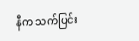နီက သက်ပြင်း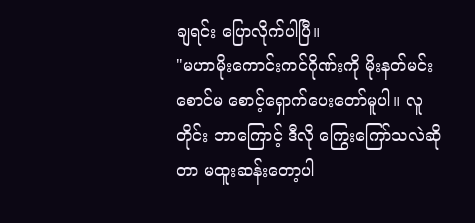ချရင်း ပြောလိုက်ပါပြီ။
"မဟာမိုးကောင်းကင်ဂိုဏ်းကို မိုးနတ်မင်း စောင်မ စောင့်ရှောက်ပေးတော်မူပါ။ လူတိုင်း ဘာကြောင့် ဒီလို ကြွေးကြော်သလဲဆိုတာ မထူးဆန်းတော့ပါ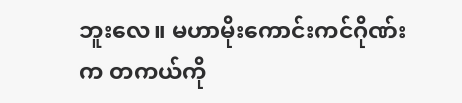ဘူးလေ။ မဟာမိုးကောင်းကင်ဂိုဏ်းက တကယ်ကို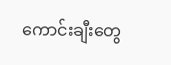ကောင်းချီးတွေ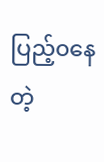ပြည့်၀နေတဲ့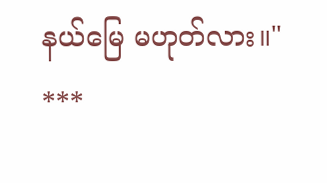နယ်မြေ မဟုတ်လား။"
***